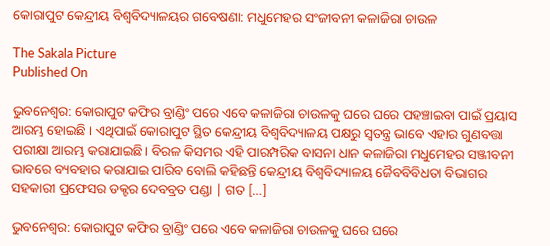କୋରାପୁଟ କେନ୍ଦ୍ରୀୟ ବିଶ୍ୱବିଦ୍ୟାଳୟର ଗବେଷଣା: ମଧୁମେହର ସଂଜୀବନୀ କଳାଜିରା ଚାଉଳ

The Sakala Picture
Published On

ଭୁବନେଶ୍ବର: କୋରାପୁଟ କଫିର ବ୍ରାଣ୍ଡିଂ ପରେ ଏବେ କଳାଜିରା ଚାଉଳକୁ ଘରେ ଘରେ ପହଞ୍ଚାଇବା ପାଇଁ ପ୍ରୟାସ ଆରମ୍ଭ ହୋଇଛି । ଏଥିପାଇଁ କୋରାପୁଟ ସ୍ଥିତ କେନ୍ଦ୍ରୀୟ ବିଶ୍ବବିଦ୍ୟାଳୟ ପକ୍ଷରୁ ସ୍ଵତନ୍ତ୍ର ଭାବେ ଏହାର ଗୁଣବତ୍ତା ପରୀକ୍ଷା ଆରମ୍ଭ କରାଯାଇଛି। ବିରଳ କିସମର ଏହି ପାରମ୍ପରିକ ବାସନା ଧାନ କଳାଜିରା ମଧୁମେହର ସଞ୍ଜୀବନୀ ଭାବରେ ବ୍ୟବହାର କରାଯାଇ ପାରିବ ବୋଲି କହିଛନ୍ତି କେନ୍ଦ୍ରୀୟ ବିଶ୍ବବିଦ୍ୟାଳୟ ଜୈବବିବିଧତା ବିଭାଗର ସହକାରୀ ପ୍ରଫେସର ଡକ୍ଟର ଦେବବ୍ରତ ପଣ୍ଡା | ଗତ […]

ଭୁବନେଶ୍ବର: କୋରାପୁଟ କଫିର ବ୍ରାଣ୍ଡିଂ ପରେ ଏବେ କଳାଜିରା ଚାଉଳକୁ ଘରେ ଘରେ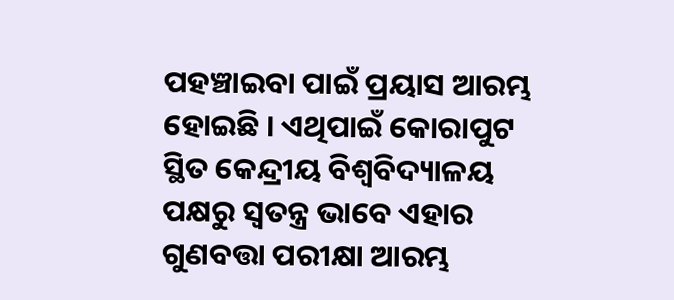ପହଞ୍ଚାଇବା ପାଇଁ ପ୍ରୟାସ ଆରମ୍ଭ ହୋଇଛି । ଏଥିପାଇଁ କୋରାପୁଟ ସ୍ଥିତ କେନ୍ଦ୍ରୀୟ ବିଶ୍ବବିଦ୍ୟାଳୟ ପକ୍ଷରୁ ସ୍ଵତନ୍ତ୍ର ଭାବେ ଏହାର ଗୁଣବତ୍ତା ପରୀକ୍ଷା ଆରମ୍ଭ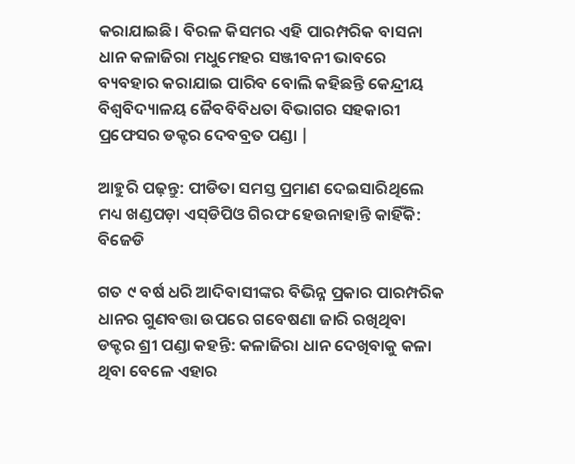କରାଯାଇଛି। ବିରଳ କିସମର ଏହି ପାରମ୍ପରିକ ବାସନା ଧାନ କଳାଜିରା ମଧୁମେହର ସଞ୍ଜୀବନୀ ଭାବରେ ବ୍ୟବହାର କରାଯାଇ ପାରିବ ବୋଲି କହିଛନ୍ତି କେନ୍ଦ୍ରୀୟ ବିଶ୍ବବିଦ୍ୟାଳୟ ଜୈବବିବିଧତା ବିଭାଗର ସହକାରୀ ପ୍ରଫେସର ଡକ୍ଟର ଦେବବ୍ରତ ପଣ୍ଡା |

ଆହୁରି ପଢ଼ନ୍ତୁ: ପୀଡିତା ସମସ୍ତ ପ୍ରମାଣ ଦେଇସାରିଥିଲେ ମଧ୍ୟ ଖଣ୍ଡପଡ଼ା ଏସ୍‌ଡିପିଓ ଗିରଫ ହେଉନାହାନ୍ତି କାହିଁକି: ବିଜେଡି

ଗତ ୯ ବର୍ଷ ଧରି ଆଦିବାସୀଙ୍କର ବିଭିନ୍ନ ପ୍ରକାର ପାରମ୍ପରିକ ଧାନର ଗୁଣବତ୍ତା ଉପରେ ଗବେଷଣା ଜାରି ରଖିଥିବା ଡକ୍ଟର ଶ୍ରୀ ପଣ୍ଡା କହନ୍ତି: କଳାଜିରା ଧାନ ଦେଖିବାକୁ କଳା ଥିବା ବେଳେ ଏହାର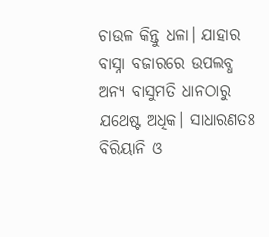ଚାଉଳ କିନ୍ତୁ ଧଳା। ଯାହାର ବାସ୍ନା ବଜାରରେ ଉପଲବ୍ଧ ଅନ୍ୟ ବାସୁମତି ଧାନଠାରୁ ଯଥେଷ୍ଟ ଅଧିକ। ସାଧାରଣତଃ ବିରିୟାନି ଓ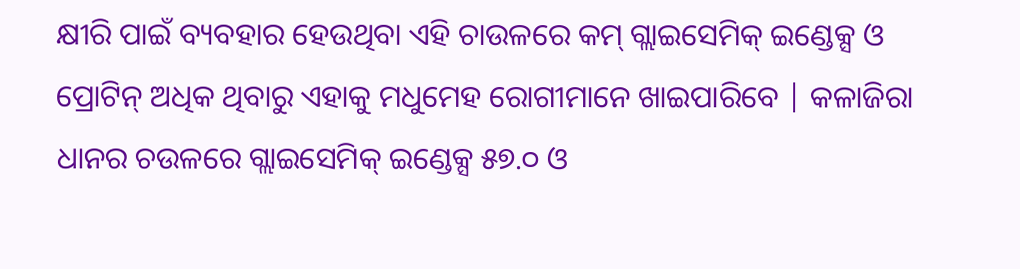କ୍ଷୀରି ପାଇଁ ବ୍ୟବହାର ହେଉଥିବା ଏହି ଚାଉଳରେ କମ୍ ଗ୍ଲାଇସେମିକ୍‌ ଇଣ୍ଡେକ୍ସ ଓ ପ୍ରୋଟିନ୍ ଅଧିକ ଥିବାରୁ ଏହାକୁ ମଧୁମେହ ରୋଗୀମାନେ ଖାଇପାରିବେ | କଳାଜିରା ଧାନର ଚଉଳରେ ଗ୍ଲାଇସେମିକ୍ ଇଣ୍ଡେକ୍ସ ୫୭.୦ ଓ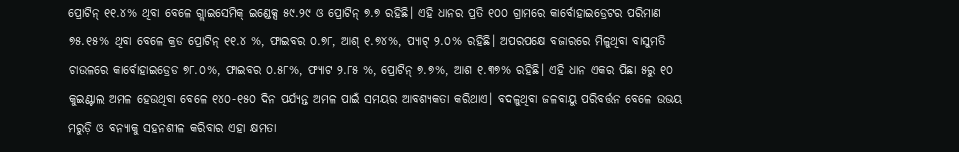ପ୍ରୋଟିନ୍‌ ୧୧.୪% ଥିବା ବେଳେ ଗ୍ଲାଇସେମିକ୍‌ ଇଣ୍ଡେକ୍ସ ୫୯.୨୯ ଓ ପ୍ରୋଟିନ୍ ୭.୭ ରହିଛି। ଏହି ଧାନର ପ୍ରତି ୧୦୦ ଗ୍ରାମରେ କାର୍ବୋହାଇଡ୍ରେଟର ପରିମାଣ ୭୫.୧୫% ଥିବା ବେଳେ କ୍ରଡ ପ୍ରୋଟିନ୍‌ ୧୧.୪ %, ଫାଇବର ୦.୭୮, ଆଶ୍ ୧.୭୪%, ପ୍ୟାଟ୍ ୨.୦% ରହିଛି। ଅପରପକ୍ଷେ ବଜାରରେ ମିଳୁଥିବା ବାସୁମତି ଚାଉଳରେ କାର୍ବୋହାଇଡ୍ରେଡ ୭୮.୦%, ଫାଇବର ୦.୫୮%, ଫ୍ୟାଟ ୨.୮୫ %, ପ୍ରୋଟିନ୍ ୭.୭%, ଆଶ ୧.୩୭% ରହିଛି। ଏହି ଧାନ ଏକର ପିଛା ୫ରୁ ୧୦ କୁଇଣ୍ଟାଲ ଅମଳ ହେଉଥିବା ବେଳେ ୧୪୦-୧୫୦ ଦିନ ପର୍ଯ୍ୟନ୍ତ ଅମଳ ପାଇଁ ସମୟର ଆବଶ୍ୟକତା କରିଥାଏ। ବଦଳୁଥିବା ଜଳବାୟୁ ପରିବର୍ତ୍ତନ ବେଳେ ଉଭୟ ମରୁଡ଼ି ଓ ବନ୍ୟାକୁ ସହନଶୀଳ କରିବାର ଏହା କ୍ଷମତା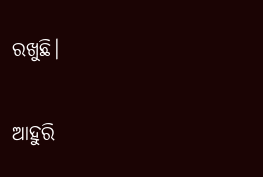ରଖୁଛି।

ଆହୁରି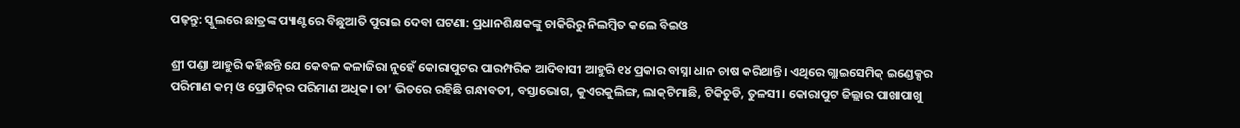ପଢ଼ନ୍ତୁ: ସ୍କୁଲରେ ଛାତ୍ରଙ୍କ ପ୍ୟାଣ୍ଟରେ ବିଛୁଆତି ପୁରାଇ ଦେବା ଘଟଣା: ପ୍ରଧାନଶିକ୍ଷକଙ୍କୁ ଚାକିରିରୁ ନିଲମ୍ବିତ କଲେ ବିଇଓ

ଶ୍ରୀ ପଣ୍ଡା ଆହୁରି କହିଛନ୍ତି ଯେ କେବଳ କଳାଜିରା ନୁହେଁ କୋରାପୁଟର ପାରମ୍ପରିକ ଆଦିବାସୀ ଆହୁରି ୧୪ ପ୍ରକାର ବାସ୍ନା ଧାନ ଚାଷ କରିଥାନ୍ତି। ଏଥିରେ ଗ୍ଲାଇସେମିକ୍ ଇଣ୍ଡେକ୍ସର ପରିମାଣ କମ୍ ଓ ପ୍ରୋଟିନ୍‌ର ପରିମାଣ ଅଧିକ। ତା’ ଭିତରେ ରହିଛି ଗନ୍ଧାବତୀ, ବସ୍ତାଭୋଗ, କୁଏରକୁଲିଙ୍ଗ, ଲାକ୍‌ଟିମାଛି, ଟିକିଚୁଡି, ତୁଳସୀ। କୋରାପୁଟ ଜିଲ୍ଲାର ପାଖାପାଖୁ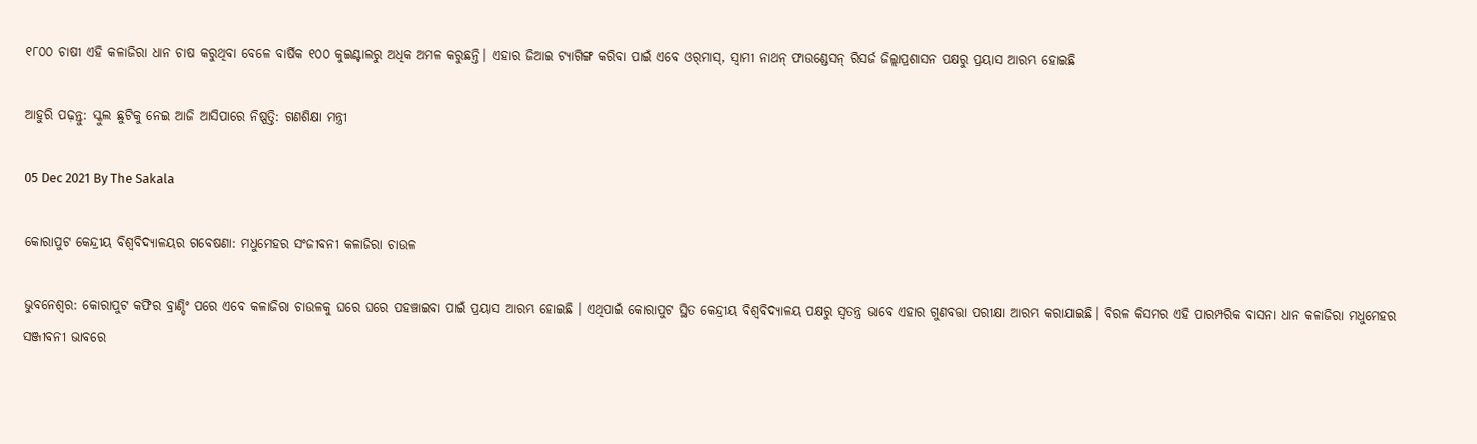୧୮୦୦ ଚାଷୀ ଏହି କଳାଜିରା ଧାନ ଚାଷ କରୁଥିବା ବେଳେ ବାର୍ଷିକ ୧୦୦ କୁଇଣ୍ଟାଲରୁ ଅଧିକ ଅମଳ କରୁଛନ୍ତି। ଏହାର ଜିଆଇ ଟ୍ୟାଗିଙ୍ଗ କରିବା ପାଇଁ ଏବେ ଓର୍‌ମାସ୍, ସ୍ବାମୀ ନାଥନ୍ ଫାଉଣ୍ଡେସନ୍ ରିସର୍ଜ ଜିଲ୍ଲାପ୍ରଶାସନ ପକ୍ଷରୁ ପ୍ରୟାସ ଆରମ୍ଭ ହୋଇଛି

ଆହୁରି ପଢ଼ନ୍ତୁ: ସ୍କୁଲ ଛୁଟିକୁ ନେଇ ଆଜି ଆସିପାରେ ନିଷ୍ପତ୍ତି: ଗଣଶିକ୍ଷା ମନ୍ତ୍ରୀ

05 Dec 2021 By The Sakala

କୋରାପୁଟ କେନ୍ଦ୍ରୀୟ ବିଶ୍ୱବିଦ୍ୟାଳୟର ଗବେଷଣା: ମଧୁମେହର ସଂଜୀବନୀ କଳାଜିରା ଚାଉଳ

ଭୁବନେଶ୍ବର: କୋରାପୁଟ କଫିର ବ୍ରାଣ୍ଡିଂ ପରେ ଏବେ କଳାଜିରା ଚାଉଳକୁ ଘରେ ଘରେ ପହଞ୍ଚାଇବା ପାଇଁ ପ୍ରୟାସ ଆରମ୍ଭ ହୋଇଛି । ଏଥିପାଇଁ କୋରାପୁଟ ସ୍ଥିତ କେନ୍ଦ୍ରୀୟ ବିଶ୍ବବିଦ୍ୟାଳୟ ପକ୍ଷରୁ ସ୍ଵତନ୍ତ୍ର ଭାବେ ଏହାର ଗୁଣବତ୍ତା ପରୀକ୍ଷା ଆରମ୍ଭ କରାଯାଇଛି। ବିରଳ କିସମର ଏହି ପାରମ୍ପରିକ ବାସନା ଧାନ କଳାଜିରା ମଧୁମେହର ସଞ୍ଜୀବନୀ ଭାବରେ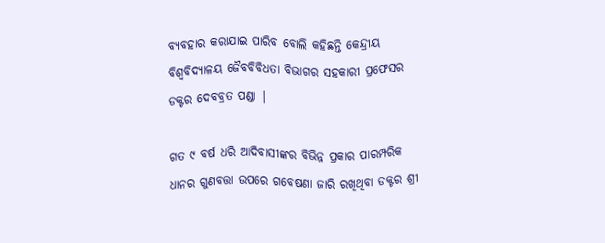ବ୍ୟବହାର କରାଯାଇ ପାରିବ ବୋଲି କହିଛନ୍ତି କେନ୍ଦ୍ରୀୟ ବିଶ୍ବବିଦ୍ୟାଳୟ ଜୈବବିବିଧତା ବିଭାଗର ସହକାରୀ ପ୍ରଫେସର ଡକ୍ଟର ଦେବବ୍ରତ ପଣ୍ଡା |

ଗତ ୯ ବର୍ଷ ଧରି ଆଦିବାସୀଙ୍କର ବିଭିନ୍ନ ପ୍ରକାର ପାରମ୍ପରିକ ଧାନର ଗୁଣବତ୍ତା ଉପରେ ଗବେଷଣା ଜାରି ରଖିଥିବା ଡକ୍ଟର ଶ୍ରୀ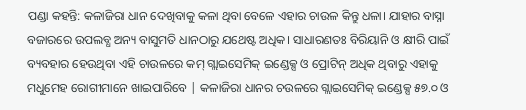ପଣ୍ଡା କହନ୍ତି: କଳାଜିରା ଧାନ ଦେଖିବାକୁ କଳା ଥିବା ବେଳେ ଏହାର ଚାଉଳ କିନ୍ତୁ ଧଳା। ଯାହାର ବାସ୍ନା ବଜାରରେ ଉପଲବ୍ଧ ଅନ୍ୟ ବାସୁମତି ଧାନଠାରୁ ଯଥେଷ୍ଟ ଅଧିକ। ସାଧାରଣତଃ ବିରିୟାନି ଓ କ୍ଷୀରି ପାଇଁ ବ୍ୟବହାର ହେଉଥିବା ଏହି ଚାଉଳରେ କମ୍ ଗ୍ଲାଇସେମିକ୍‌ ଇଣ୍ଡେକ୍ସ ଓ ପ୍ରୋଟିନ୍ ଅଧିକ ଥିବାରୁ ଏହାକୁ ମଧୁମେହ ରୋଗୀମାନେ ଖାଇପାରିବେ | କଳାଜିରା ଧାନର ଚଉଳରେ ଗ୍ଲାଇସେମିକ୍ ଇଣ୍ଡେକ୍ସ ୫୭.୦ ଓ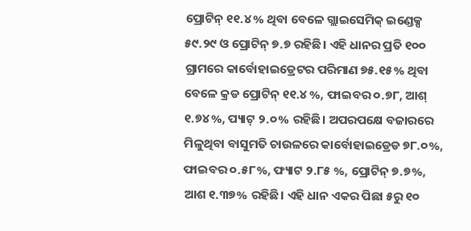ପ୍ରୋଟିନ୍‌ ୧୧.୪% ଥିବା ବେଳେ ଗ୍ଲାଇସେମିକ୍‌ ଇଣ୍ଡେକ୍ସ ୫୯.୨୯ ଓ ପ୍ରୋଟିନ୍ ୭.୭ ରହିଛି। ଏହି ଧାନର ପ୍ରତି ୧୦୦ ଗ୍ରାମରେ କାର୍ବୋହାଇଡ୍ରେଟର ପରିମାଣ ୭୫.୧୫% ଥିବା ବେଳେ କ୍ରଡ ପ୍ରୋଟିନ୍‌ ୧୧.୪ %, ଫାଇବର ୦.୭୮, ଆଶ୍ ୧.୭୪%, ପ୍ୟାଟ୍ ୨.୦% ରହିଛି। ଅପରପକ୍ଷେ ବଜାରରେ ମିଳୁଥିବା ବାସୁମତି ଚାଉଳରେ କାର୍ବୋହାଇଡ୍ରେଡ ୭୮.୦%, ଫାଇବର ୦.୫୮%, ଫ୍ୟାଟ ୨.୮୫ %, ପ୍ରୋଟିନ୍ ୭.୭%, ଆଶ ୧.୩୭% ରହିଛି। ଏହି ଧାନ ଏକର ପିଛା ୫ରୁ ୧୦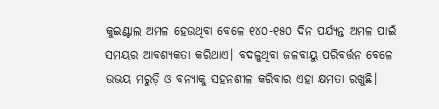କୁଇଣ୍ଟାଲ ଅମଳ ହେଉଥିବା ବେଳେ ୧୪୦-୧୫୦ ଦିନ ପର୍ଯ୍ୟନ୍ତ ଅମଳ ପାଇଁ ସମୟର ଆବଶ୍ୟକତା କରିଥାଏ। ବଦଳୁଥିବା ଜଳବାୟୁ ପରିବର୍ତ୍ତନ ବେଳେ ଉଭୟ ମରୁଡ଼ି ଓ ବନ୍ୟାକୁ ସହନଶୀଳ କରିବାର ଏହା କ୍ଷମତା ରଖୁଛି।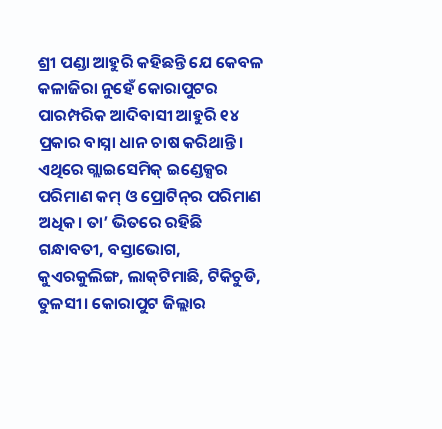ଶ୍ରୀ ପଣ୍ଡା ଆହୁରି କହିଛନ୍ତି ଯେ କେବଳ କଳାଜିରା ନୁହେଁ କୋରାପୁଟର ପାରମ୍ପରିକ ଆଦିବାସୀ ଆହୁରି ୧୪ ପ୍ରକାର ବାସ୍ନା ଧାନ ଚାଷ କରିଥାନ୍ତି। ଏଥିରେ ଗ୍ଲାଇସେମିକ୍ ଇଣ୍ଡେକ୍ସର ପରିମାଣ କମ୍ ଓ ପ୍ରୋଟିନ୍‌ର ପରିମାଣ ଅଧିକ। ତା’ ଭିତରେ ରହିଛି ଗନ୍ଧାବତୀ, ବସ୍ତାଭୋଗ, କୁଏରକୁଲିଙ୍ଗ, ଲାକ୍‌ଟିମାଛି, ଟିକିଚୁଡି, ତୁଳସୀ। କୋରାପୁଟ ଜିଲ୍ଲାର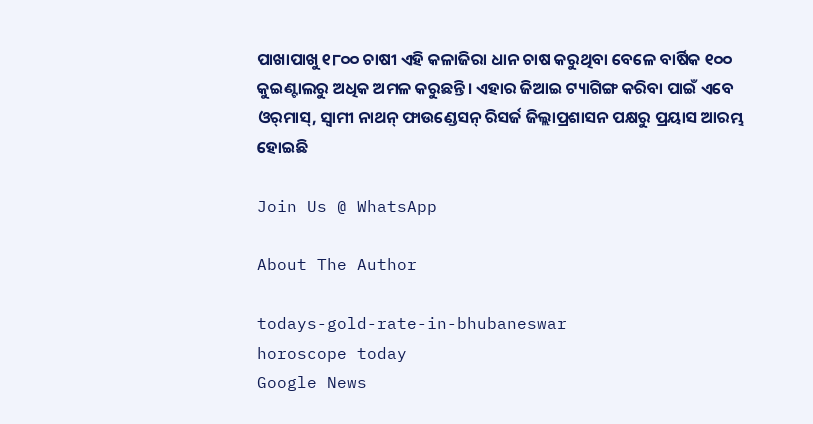ପାଖାପାଖୁ ୧୮୦୦ ଚାଷୀ ଏହି କଳାଜିରା ଧାନ ଚାଷ କରୁଥିବା ବେଳେ ବାର୍ଷିକ ୧୦୦ କୁଇଣ୍ଟାଲରୁ ଅଧିକ ଅମଳ କରୁଛନ୍ତି। ଏହାର ଜିଆଇ ଟ୍ୟାଗିଙ୍ଗ କରିବା ପାଇଁ ଏବେ ଓର୍‌ମାସ୍, ସ୍ବାମୀ ନାଥନ୍ ଫାଉଣ୍ଡେସନ୍ ରିସର୍ଜ ଜିଲ୍ଲାପ୍ରଶାସନ ପକ୍ଷରୁ ପ୍ରୟାସ ଆରମ୍ଭ ହୋଇଛି

Join Us @ WhatsApp

About The Author

todays-gold-rate-in-bhubaneswar
horoscope today
Google News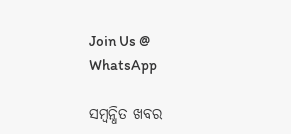Join Us @ WhatsApp

ସମ୍ବନ୍ଧିତ ଖବର